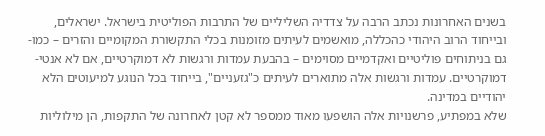בשנים האחרונות נכתב הרבה על צדדיה השליליים של התרבות הפוליטית בישראל. ישראלים, ובייחוד הרוב היהודי כהכללה, מואשמים לעיתים מזומנות בכלי התקשורת המקומיים והזרים – כמו-גם בניתוחים פוליטיים ואקדמיים מסוימים – בהבעת עמדות ורגשות לא דמוקרטיים, אם לא אנטי-דמוקרטיים. עמדות ורגשות אלה מתוארים לעיתים כ"גזעניים", בייחוד בכל הנוגע למיעוטים הלא יהודיים במדינה.
שלא במפתיע, פרשנויות אלה הושפעו מאוד ממספר לא קטן לאחרונה של התקפות, הן מילוליות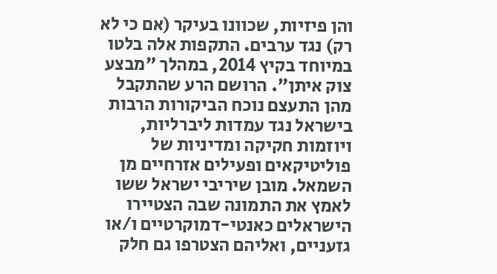והן פיזיות, שכוונו בעיקר (אם כי לא רק) נגד ערבים. התקפות אלה בלטו במיוחד בקיץ 2014, במהלך "מבצע צוק איתן". הרושם הרע שהתקבל מהן התעצם נוכח הביקורות הרבות בישראל נגד עמדות ליברליות, ויוזמות חקיקה ומדיניות של פוליטיקאים ופעילים אזרחיים מן השמאל. מובן שיריבי ישראל ששו לאמץ את התמונה שבה הצטיירו הישראלים כאנטי-דמוקרטיים ו/או גזעניים, ואליהם הצטרפו גם חלק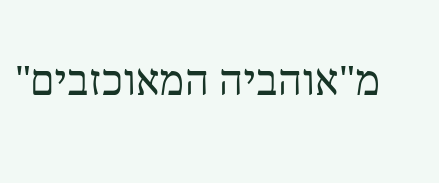מ"אוהביה המאוכזבים"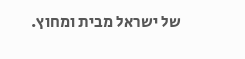של ישראל מבית ומחוץ.